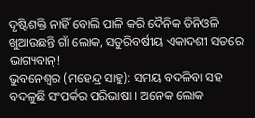ଦୃଷ୍ଟିଶକ୍ତି ନାହିଁ ବୋଲି ପାଳି କରି ଦୈନିକ ତିନିଓଳି ଖୁଆଉଛନ୍ତି ଗାଁ ଲୋକ, ସତୁରିବର୍ଷୀୟ ଏକାଦଶୀ ସତରେ ଭାଗ୍ୟବାନ୍!
ଭୁବନେଶ୍ବର (ମହେନ୍ଦ୍ର ସାହୁ): ସମୟ ବଦଳିବା ସହ ବଦଳୁଛି ସଂପର୍କର ପରିଭାଷା । ଅନେକ ଲୋକ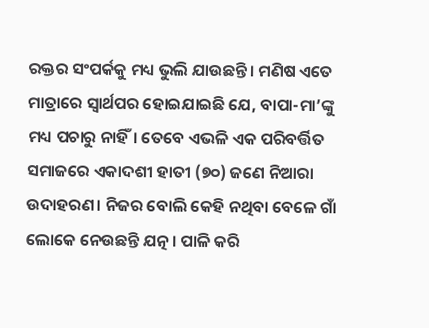ରକ୍ତର ସଂପର୍କକୁ ମଧ୍ୟ ଭୁଲି ଯାଉଛନ୍ତି। ମଣିଷ ଏତେ ମାତ୍ରାରେ ସ୍ବାର୍ଥପର ହୋଇଯାଇଛି ଯେ, ବାପା-ମା’ଙ୍କୁ ମଧ୍ୟ ପଚାରୁ ନାହିଁ। ତେବେ ଏଭଳି ଏକ ପରିବର୍ତ୍ତିତ ସମାଜରେ ଏକାଦଶୀ ହାତୀ (୭୦) ଜଣେ ନିଆରା ଉଦାହରଣ। ନିଜର ବୋଲି କେହି ନଥିବା ବେଳେ ଗାଁ ଲୋକେ ନେଉଛନ୍ତି ଯତ୍ନ । ପାଳି କରି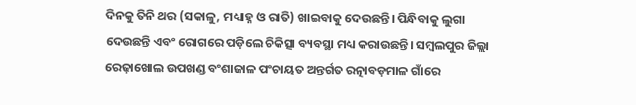ଦିନକୁ ତିନି ଥର (ସକାଳୁ, ମଧ୍ୟାହ୍ନ ଓ ରାତି) ଖାଇବାକୁ ଦେଉଛନ୍ତି। ପିନ୍ଧିବାକୁ ଲୁଗା ଦେଉଛନ୍ତି ଏବଂ ରୋଗରେ ପଡ଼ିଲେ ଚିକିତ୍ସା ବ୍ୟବସ୍ଥା ମଧ୍ୟ କରାଉଛନ୍ତି। ସମ୍ବଲପୁର ଜିଲ୍ଲା ରେଢ଼ାଖୋଲ ଉପଖଣ୍ଡ ବଂଶାଜାଳ ପଂଚାୟତ ଅନ୍ତର୍ଗତ ରତ୍ନାବଡ଼ମାଳ ଗାଁରେ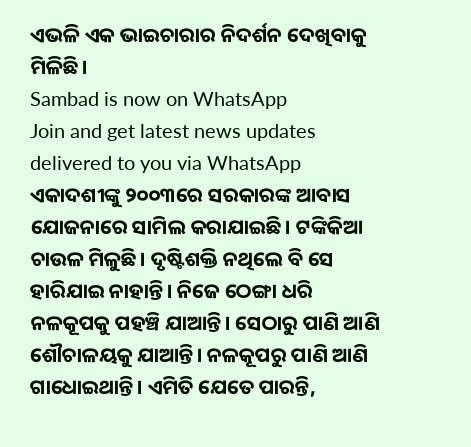ଏଭଳି ଏକ ଭାଇଚାରାର ନିଦର୍ଶନ ଦେଖିବାକୁ ମିଳିଛି।
Sambad is now on WhatsApp
Join and get latest news updates delivered to you via WhatsApp
ଏକାଦଶୀଙ୍କୁ ୨୦୦୩ରେ ସରକାରଙ୍କ ଆବାସ ଯୋଜନାରେ ସାମିଲ କରାଯାଇଛି। ଟଙ୍କିକିଆ ଚାଉଳ ମିଳୁଛି। ଦୃଷ୍ଟିଶକ୍ତି ନଥିଲେ ବି ସେ ହାରିଯାଇ ନାହାନ୍ତି। ନିଜେ ଠେଙ୍ଗା ଧରି ନଳକୂପକୁ ପହଞ୍ଚି ଯାଆନ୍ତି। ସେଠାରୁ ପାଣି ଆଣି ଶୌଚାଳୟକୁ ଯାଆନ୍ତି। ନଳକୂପରୁ ପାଣି ଆଣି ଗାଧୋଇଥାନ୍ତି। ଏମିତି ଯେତେ ପାରନ୍ତି,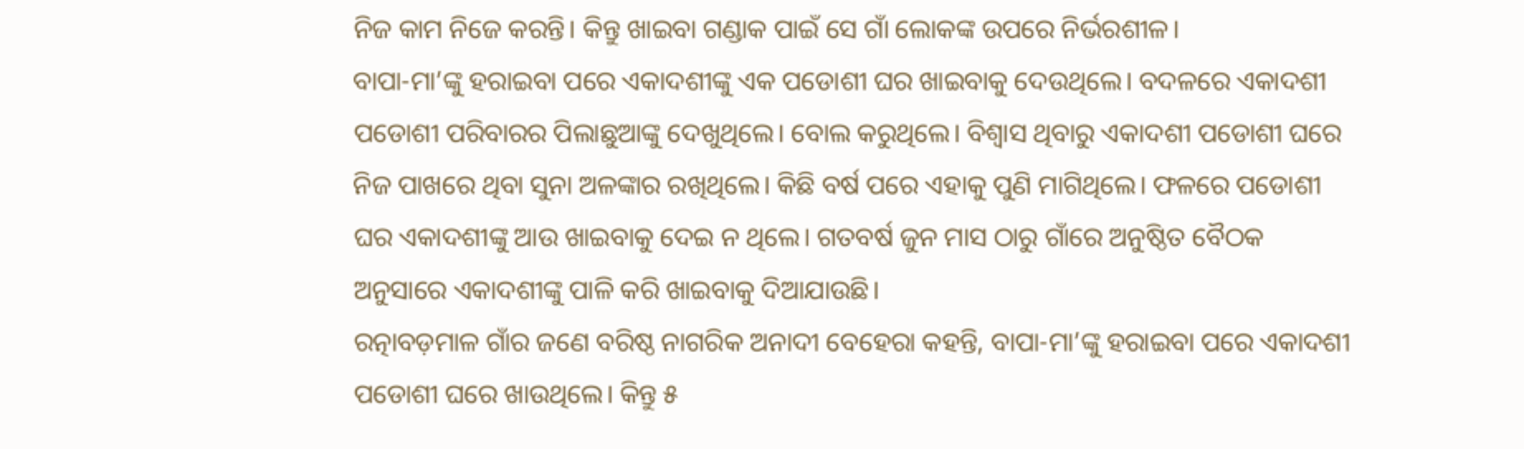ନିଜ କାମ ନିଜେ କରନ୍ତି। କିନ୍ତୁ ଖାଇବା ଗଣ୍ଡାକ ପାଇଁ ସେ ଗାଁ ଲୋକଙ୍କ ଉପରେ ନିର୍ଭରଶୀଳ।
ବାପା-ମା’ଙ୍କୁ ହରାଇବା ପରେ ଏକାଦଶୀଙ୍କୁ ଏକ ପଡୋଶୀ ଘର ଖାଇବାକୁ ଦେଉଥିଲେ। ବଦଳରେ ଏକାଦଶୀ ପଡୋଶୀ ପରିବାରର ପିଲାଛୁଆଙ୍କୁ ଦେଖୁଥିଲେ। ବୋଲ କରୁଥିଲେ। ବିଶ୍ବାସ ଥିବାରୁ ଏକାଦଶୀ ପଡୋଶୀ ଘରେ ନିଜ ପାଖରେ ଥିବା ସୁନା ଅଳଙ୍କାର ରଖିଥିଲେ। କିଛି ବର୍ଷ ପରେ ଏହାକୁ ପୁଣି ମାଗିଥିଲେ। ଫଳରେ ପଡୋଶୀ ଘର ଏକାଦଶୀଙ୍କୁ ଆଉ ଖାଇବାକୁ ଦେଇ ନ ଥିଲେ। ଗତବର୍ଷ ଜୁନ ମାସ ଠାରୁ ଗାଁରେ ଅନୁଷ୍ଠିତ ବୈଠକ ଅନୁସାରେ ଏକାଦଶୀଙ୍କୁ ପାଳି କରି ଖାଇବାକୁ ଦିଆଯାଉଛି।
ରତ୍ନାବଡ଼ମାଳ ଗାଁର ଜଣେ ବରିଷ୍ଠ ନାଗରିକ ଅନାଦୀ ବେହେରା କହନ୍ତି, ବାପା-ମା’ଙ୍କୁ ହରାଇବା ପରେ ଏକାଦଶୀ ପଡୋଶୀ ଘରେ ଖାଉଥିଲେ। କିନ୍ତୁ ୫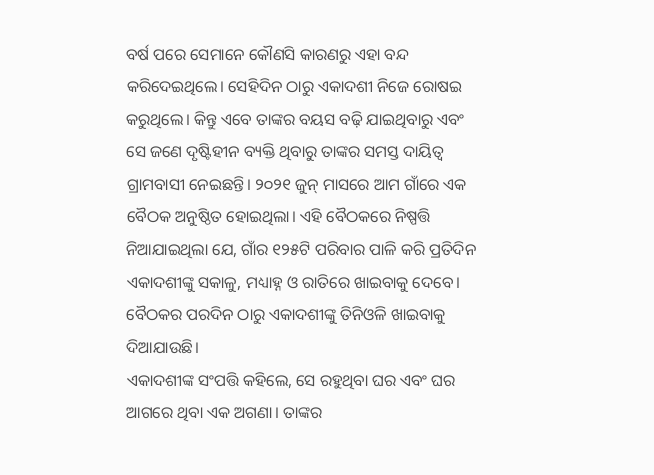ବର୍ଷ ପରେ ସେମାନେ କୌଣସି କାରଣରୁ ଏହା ବନ୍ଦ କରିଦେଇଥିଲେ। ସେହିଦିନ ଠାରୁ ଏକାଦଶୀ ନିଜେ ରୋଷଇ କରୁଥିଲେ। କିନ୍ତୁ ଏବେ ତାଙ୍କର ବୟସ ବଢ଼ି ଯାଇଥିବାରୁ ଏବଂ ସେ ଜଣେ ଦୃଷ୍ଟିହୀନ ବ୍ୟକ୍ତି ଥିବାରୁ ତାଙ୍କର ସମସ୍ତ ଦାୟିତ୍ବ ଗ୍ରାମବାସୀ ନେଇଛନ୍ତି। ୨୦୨୧ ଜୁନ୍ ମାସରେ ଆମ ଗାଁରେ ଏକ ବୈଠକ ଅନୁଷ୍ଠିତ ହୋଇଥିଲା। ଏହି ବୈଠକରେ ନିଷ୍ପତ୍ତି ନିଆଯାଇଥିଲା ଯେ, ଗାଁର ୧୨୫ଟି ପରିବାର ପାଳି କରି ପ୍ରତିଦିନ ଏକାଦଶୀଙ୍କୁ ସକାଳୁ, ମଧ୍ୟାହ୍ନ ଓ ରାତିରେ ଖାଇବାକୁ ଦେବେ। ବୈଠକର ପରଦିନ ଠାରୁ ଏକାଦଶୀଙ୍କୁ ତିନିଓଳି ଖାଇବାକୁ ଦିଆଯାଉଛି।
ଏକାଦଶୀଙ୍କ ସଂପତ୍ତି କହିଲେ, ସେ ରହୁଥିବା ଘର ଏବଂ ଘର ଆଗରେ ଥିବା ଏକ ଅଗଣା। ତାଙ୍କର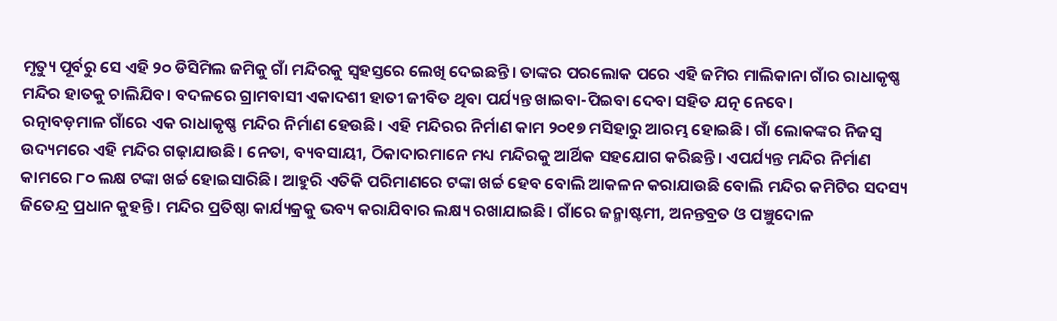ମୃତ୍ୟୁ ପୂର୍ବରୁ ସେ ଏହି ୨୦ ଡିସିମିଲ ଜମିକୁ ଗାଁ ମନ୍ଦିରକୁ ସ୍ବହସ୍ତରେ ଲେଖି ଦେଇଛନ୍ତି। ତାଙ୍କର ପରଲୋକ ପରେ ଏହି ଜମିର ମାଲିକାନା ଗାଁର ରାଧାକୃଷ୍ଣ ମନ୍ଦିର ହାତକୁ ଚାଲିଯିବ। ବଦଳରେ ଗ୍ରାମବାସୀ ଏକାଦଶୀ ହାତୀ ଜୀବିତ ଥିବା ପର୍ଯ୍ୟନ୍ତ ଖାଇବା-ପିଇବା ଦେବା ସହିତ ଯତ୍ନ ନେବେ।
ରତ୍ନାବଡ଼ମାଳ ଗାଁରେ ଏକ ରାଧାକୃଷ୍ଣ ମନ୍ଦିର ନିର୍ମାଣ ହେଉଛି। ଏହି ମନ୍ଦିରର ନିର୍ମାଣ କାମ ୨୦୧୭ ମସିହାରୁ ଆରମ୍ଭ ହୋଇଛି। ଗାଁ ଲୋକଙ୍କର ନିଜସ୍ବ ଉଦ୍ୟମରେ ଏହି ମନ୍ଦିର ଗଢ଼ାଯାଉଛି। ନେତା, ବ୍ୟବସାୟୀ, ଠିକାଦାରମାନେ ମଧ୍ୟ ମନ୍ଦିରକୁ ଆର୍ଥିକ ସହଯୋଗ କରିଛନ୍ତି। ଏପର୍ଯ୍ୟନ୍ତ ମନ୍ଦିର ନିର୍ମାଣ କାମରେ ୮୦ ଲକ୍ଷ ଟଙ୍କା ଖର୍ଚ୍ଚ ହୋଇସାରିଛି। ଆହୁରି ଏତିକି ପରିମାଣରେ ଟଙ୍କା ଖର୍ଚ୍ଚ ହେବ ବୋଲି ଆକଳନ କରାଯାଉଛି ବୋଲି ମନ୍ଦିର କମିଟିର ସଦସ୍ୟ ଜିତେନ୍ଦ୍ର ପ୍ରଧାନ କୁହନ୍ତି। ମନ୍ଦିର ପ୍ରତିଷ୍ଠା କାର୍ଯ୍ୟକ୍ରକୁ ଭବ୍ୟ କରାଯିବାର ଲକ୍ଷ୍ୟ ରଖାଯାଇଛି। ଗାଁରେ ଜନ୍ମାଷ୍ଟମୀ, ଅନନ୍ତବ୍ରତ ଓ ପଞ୍ଚୁଦୋଳ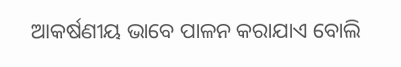ଆକର୍ଷଣୀୟ ଭାବେ ପାଳନ କରାଯାଏ ବୋଲି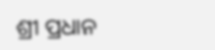ଶ୍ରୀ ପ୍ରଧାନ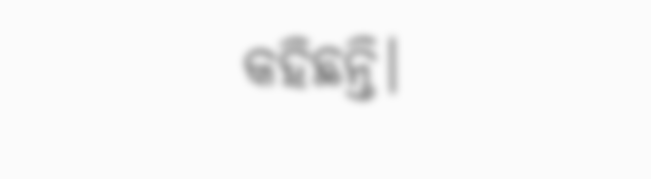କହିଛନ୍ତି।